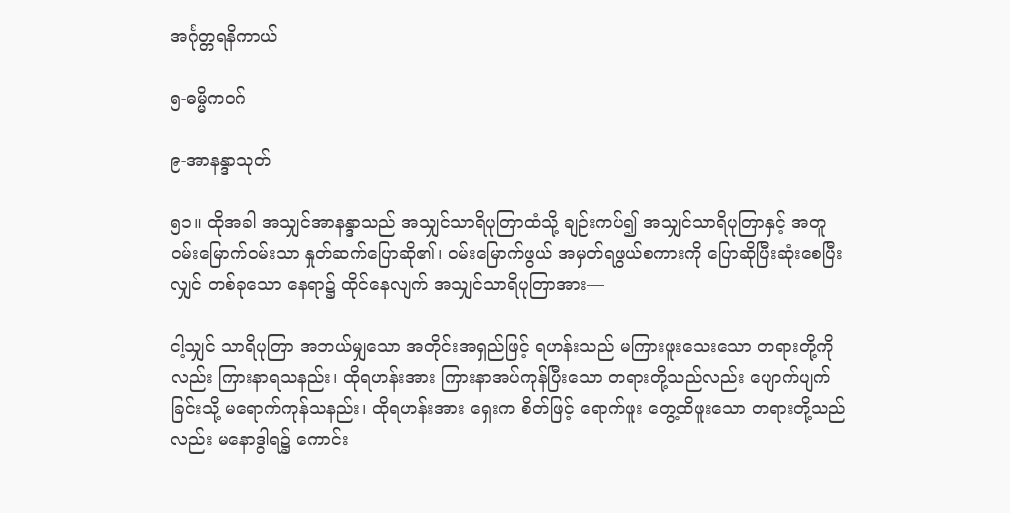အင်္ဂုတ္တရနိကာယ်

၅-ဓမ္မိကဝဂ်

၉-အာနန္ဒာသုတ်

၅၁။ ထိုအခါ အသျှင်အာနန္ဒာသည် အသျှင်သာရိပုတြာထံသို့ ချဉ်းကပ်၍ အသျှင်သာရိပုတြာနှင့် အတူဝမ်းမြောက်ဝမ်းသာ နှုတ်ဆက်ပြောဆို၏၊ ဝမ်းမြောက်ဖွယ် အမှတ်ရဖွယ်စကားကို ပြောဆိုပြီးဆုံးစေပြီးလျှင် တစ်ခုသော နေရာ၌ ထိုင်နေလျက် အသျှင်သာရိပုတြာအား—

ငါ့သျှင် သာရိပုတြာ အဘယ်မျှသော အတိုင်းအရှည်ဖြင့် ရဟန်းသည် မကြားဖူးသေးသော တရားတို့ကိုလည်း ကြားနာရသနည်း၊ ထိုရဟန်းအား ကြားနာအပ်ကုန်ပြီးသော တရားတို့သည်လည်း ပျောက်ပျက်ခြင်းသို့ မရောက်ကုန်သနည်း၊ ထိုရဟန်းအား ရှေးက စိတ်ဖြင့် ရောက်ဖူး တွေ့ထိဖူးသော တရားတို့သည်လည်း မနောဒွါရ၌ ကောင်း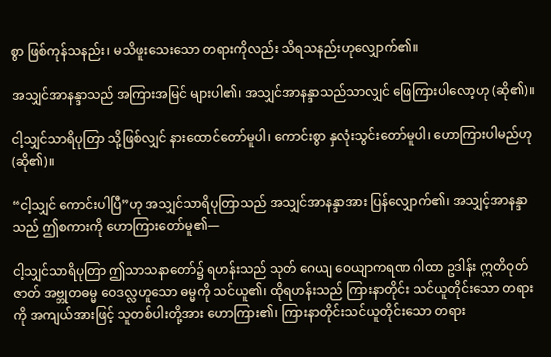စွာ ဖြစ်ကုန်သနည်း၊ မသိဖူးသေးသော တရားကိုလည်း သိရသနည်းဟုလျှောက်၏။

အသျှင်အာနန္ဒာသည် အကြားအမြင် များပါ၏၊ အသျှင်အာနန္ဒာသည်သာလျှင် ဖြေကြားပါလော့ဟု (ဆို၏)။

ငါ့သျှင်သာရိပုတြာ သို့ဖြစ်လျှင် နားထောင်တော်မူပါ၊ ကောင်းစွာ နှလုံးသွင်းတော်မူပါ၊ ဟောကြားပါမည်ဟု (ဆို၏)။

“ငါ့သျှင် ကောင်းပါပြီ”ဟု အသျှင်သာရိပုတြာသည် အသျှင်အာနန္ဒာအား ပြန်လျှောက်၏၊ အသျှင့်အာနန္ဒာ သည် ဤစကားကို ဟောကြားတော်မူ၏—

ငါ့သျှင်သာရိပုတြာ ဤသာသနာတော်၌ ရဟန်းသည် သုတ် ဂေယျ ဝေယျာကရဏ ဂါထာ ဥဒါန်း ဣတိဝုတ် ဇာတ် အဗ္ဘုတဓမ္မ ဝေဒလ္လဟူသော ဓမ္မကို သင်ယူ၏၊ ထိုရဟန်းသည် ကြားနာတိုင်း သင်ယူတိုင်းသော တရားကို အကျယ်အားဖြင့် သူတစ်ပါးတို့အား ဟောကြား၏၊ ကြားနာတိုင်းသင်ယူတိုင်းသော တရား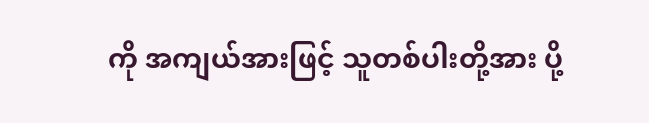ကို အကျယ်အားဖြင့် သူတစ်ပါးတို့အား ပို့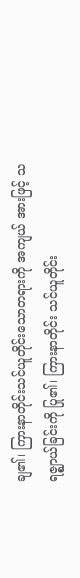ချ၏၊ ကြားနာတိုင်းသင်ယူတိုင်းသောတရားကို အကျယ် အားဖြင့် သရဇ္ဈာယ်ခြင်းကို ပြု၏၊ ကြားနာတိုင်း သင်ယူတိုင်း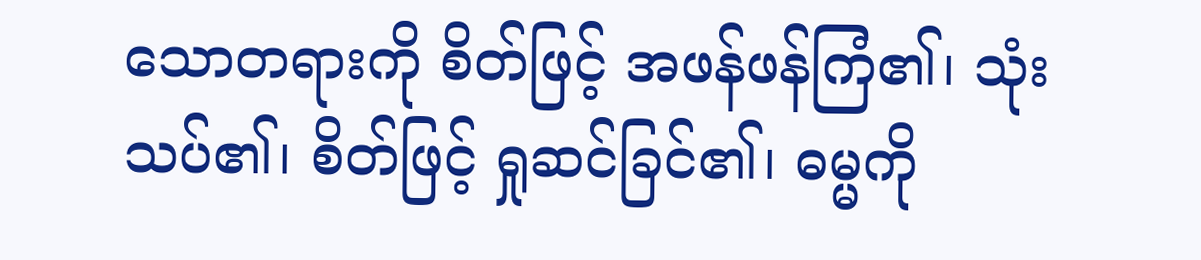သောတရားကို စိတ်ဖြင့် အဖန်ဖန်ကြံ၏၊ သုံးသပ်၏၊ စိတ်ဖြင့် ရှုဆင်ခြင်၏၊ ဓမ္မကို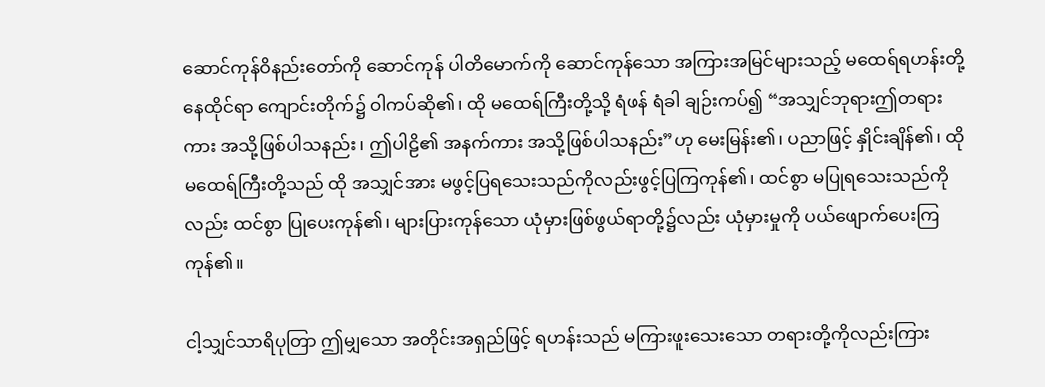ဆောင်ကုန်ဝိနည်းတော်ကို ဆောင်ကုန် ပါတိမောက်ကို ဆောင်ကုန်သော အကြားအမြင်များသည့် မထေရ်ရဟန်းတို့နေထိုင်ရာ ကျောင်းတိုက်၌ ဝါကပ်ဆို၏၊ ထို မထေရ်ကြီးတို့သို့ ရံဖန် ရံခါ ချဉ်းကပ်၍ “အသျှင်ဘုရားဤတရားကား အသို့ဖြစ်ပါသနည်း၊ ဤပါဠိ၏ အနက်ကား အသို့ဖြစ်ပါသနည်း”ဟု မေးမြန်း၏၊ ပညာဖြင့် နှိုင်းချိန်၏၊ ထိုမထေရ်ကြီးတို့သည် ထို အသျှင်အား မဖွင့်ပြရသေးသည်ကိုလည်းဖွင့်ပြကြကုန်၏၊ ထင်စွာ မပြုရသေးသည်ကိုလည်း ထင်စွာ ပြုပေးကုန်၏၊ များပြားကုန်သော ယုံမှားဖြစ်ဖွယ်ရာတို့၌လည်း ယုံမှားမှုကို ပယ်ဖျောက်ပေးကြကုန်၏။

ငါ့သျှင်သာရိပုတြာ ဤမျှသော အတိုင်းအရှည်ဖြင့် ရဟန်းသည် မကြားဖူးသေးသော တရားတို့ကိုလည်းကြား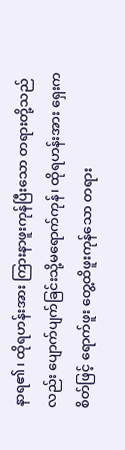နာရ၏၊ ထိုရဟန်းအား ကြားနာဖူးကုန်ပြီးသော တရားတို့သည်လည်း ပျောက်ပျက်ခြင်းသို့မရောက်ကုန်၊ ထိုရဟန်းအား ရှေးက စိတ်ဖြင့် ရောက်ဖူး တွေ့ထိဖူးကုန်သော တရား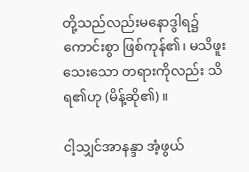တို့သည်လည်းမနောဒွါရ၌ ကောင်းစွာ ဖြစ်ကုန်၏၊ မသိဖူးသေးသော တရားကိုလည်း သိရ၏ဟု (မိန့်ဆို၏)။

ငါ့သျှင်အာနန္ဒာ အံ့ဖွယ်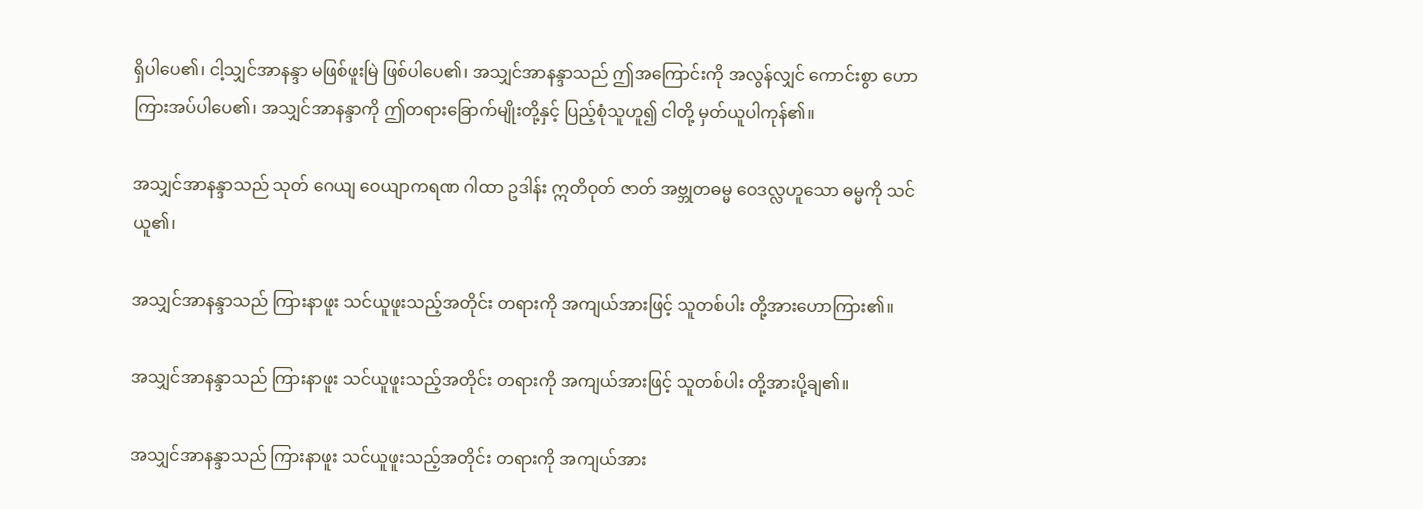ရှိပါပေ၏၊ ငါ့သျှင်အာနန္ဒာ မဖြစ်ဖူးမြဲ ဖြစ်ပါပေ၏၊ အသျှင်အာနန္ဒာသည် ဤအကြောင်းကို အလွန်လျှင် ကောင်းစွာ ဟောကြားအပ်ပါပေ၏၊ အသျှင်အာနန္ဒာကို ဤတရားခြောက်မျိုးတို့နှင့် ပြည့်စုံသူဟူ၍ ငါတို့ မှတ်ယူပါကုန်၏။

အသျှင်အာနန္ဒာသည် သုတ် ဂေယျ ဝေယျာကရဏ ဂါထာ ဥဒါန်း ဣတိဝုတ် ဇာတ် အဗ္ဘုတဓမ္မ ဝေဒလ္လဟူသော ဓမ္မကို သင်ယူ၏၊

အသျှင်အာနန္ဒာသည် ကြားနာဖူး သင်ယူဖူးသည့်အတိုင်း တရားကို အကျယ်အားဖြင့် သူတစ်ပါး တို့အားဟောကြား၏။

အသျှင်အာနန္ဒာသည် ကြားနာဖူး သင်ယူဖူးသည့်အတိုင်း တရားကို အကျယ်အားဖြင့် သူတစ်ပါး တို့အားပို့ချ၏။

အသျှင်အာနန္ဒာသည် ကြားနာဖူး သင်ယူဖူးသည့်အတိုင်း တရားကို အကျယ်အား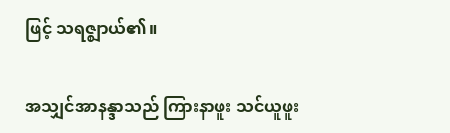ဖြင့် သရဇ္ဈာယ်၏။

အသျှင်အာနန္ဒာသည် ကြားနာဖူး သင်ယူဖူး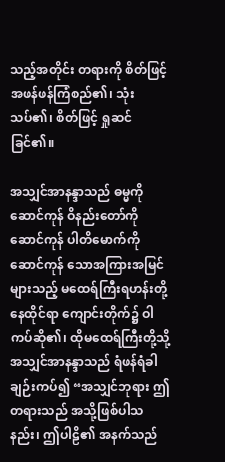သည့်အတိုင်း တရားကို စိတ်ဖြင့် အဖန်ဖန်ကြံစည်၏၊ သုံးသပ်၏၊ စိတ်ဖြင့် ရှုဆင်ခြင်၏။

အသျှင်အာနန္ဒာသည် ဓမ္မကို ဆောင်ကုန် ဝိနည်းတော်ကို ဆောင်ကုန် ပါတိမောက်ကို ဆောင်ကုန် သောအကြားအမြင်များသည့် မထေရ်ကြီးရဟန်းတို့ နေထိုင်ရာ ကျောင်းတိုက်၌ ဝါကပ်ဆို၏၊ ထိုမထေရ်ကြီးတို့သို့ အသျှင်အာနန္ဒာသည် ရံဖန်ရံခါ ချဉ်းကပ်၍ “အသျှင်ဘုရား ဤတရားသည် အသို့ဖြစ်ပါသနည်း၊ ဤပါဠိ၏ အနက်သည်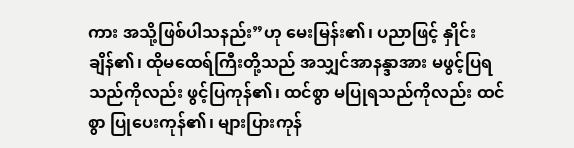ကား အသို့ဖြစ်ပါသနည်း”ဟု မေးမြန်း၏၊ ပညာဖြင့် နှိုင်းချိန်၏၊ ထိုမထေရ်ကြီးတို့သည် အသျှင်အာနန္ဒာအား မဖွင့်ပြရသည်ကိုလည်း ဖွင့်ပြကုန်၏၊ ထင်စွာ မပြုရသည်ကိုလည်း ထင်စွာ ပြုပေးကုန်၏၊ များပြားကုန်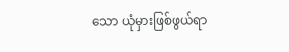သော ယုံမှားဖြစ်ဖွယ်ရာ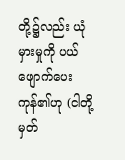တို့၌လည်း ယုံမှားမှုကို ပယ်ဖျောက်ပေးကုန်၏ဟု (ငါတို့ မှတ်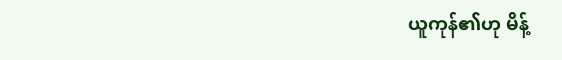ယူကုန်၏ဟု မိန့်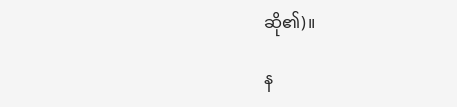ဆို၏)။

န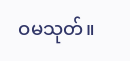ဝမသုတ်။